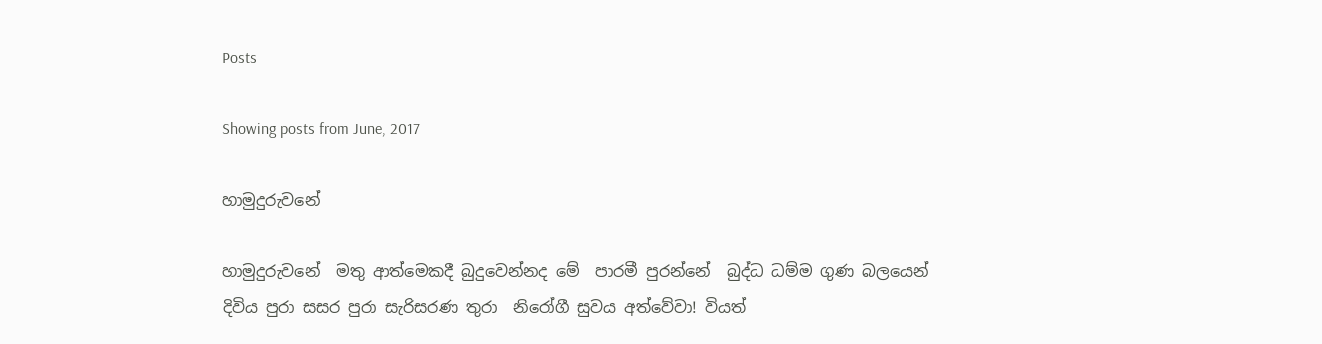Posts

Showing posts from June, 2017

හාමුදුරුවනේ

හාමුදුරුවනේ  මතු ආත්මෙකදී බුදුවෙන්නද මේ  පාරමී පුරන්නේ  බුද්ධ ධම්ම ගුණ බලයෙන්  දිවිය පුරා සසර පුරා සැරිසරණ තුරා  නිරෝගී සුවය අත්වේවා! වියත්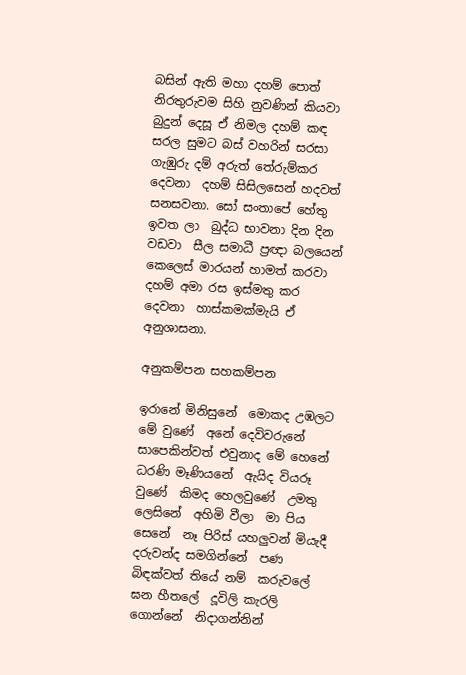බසින් ඇති මහා දහම් පොත්  නිරතුරුවම සිහි නුවණින් කියවා  බුදුන් දෙසූ ඒ නිමල දහම් කඳ  සරල සුමට බස් වහරින් සරසා  ගැඹුරු දම් අරුත් තේරුම්කර දෙවනා  දහම් සිසිලසෙන් හදවත් සනසවනා. සෝ සංතාපේ හේතු ඉවත ලා  බුද්ධ භාවනා දින දින වඩවා  සීල සමාධී ප්‍රඥා බලයෙන්  කෙලෙස් මාරයන් හාමත් කරවා  දහම් අමා රස ඉස්මතු කර දෙවනා  හාස්කමක්මැයි ඒ අනුශාසනා.

අනුකම්පන සහකම්පන

ඉරානේ මිනිසුනේ  මොකද උඹලට මේ වුණේ  අනේ දෙවිවරුනේ  සාපෙකින්වත් එවුනාද මේ හෙනේ ධරණි මෑණියනේ  ඇයිද වියරූ වුණේ  කිමද හෙලවුණේ  උමතු ලෙසිනේ  අහිමි වීලා  මා පිය සෙනේ  නෑ පිරිස් යහලුවන් මියැදී  දරුවන්ද සමගින්නේ  පණ බිඳක්වත් තියේ නම්  කරුවලේ ඝන හීතලේ  දූවිලි කැරලි ගොන්නේ  නිදාගන්නින්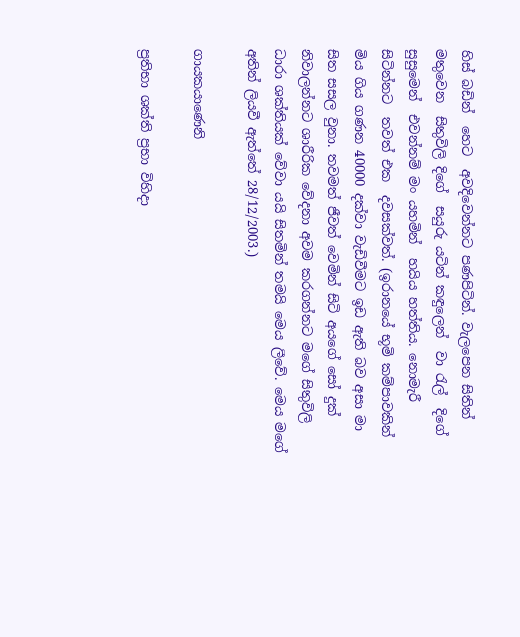හිස් බඩින්  හෙට  අවදිවෙන්නට පණපිටින්. වැලපෙන සිතින් මතුවෙන  සිතුවිලි දිගේ  සයුරු යටින් කඳුලෙන්  වා රැල්  දිගේ සුසුමෙන්  එවන්නම් මං යහමින්  හයිය හත්තිය. නොමැරී සිටින්නට  තවත් එක  දවසක්වත්. (ඉරානයේ භූමි කම්පාවකින් මිය ගිය ගණන 40000 දක්වා වැඩිවීමට ඉඩ ඇති බව අසා මා සිත සසල වුනා. තවමත් ජීවත් වෙමින් සිටි අයගේ සෝ දුක් නිවාලන්නට ශාරීරික වේදනා අවම කරගන්නට මගේ සිතුවිලි ධාරා ශක්තියක් වේවා යයි සිතමින් තමයි මෙය ලීවේ. මෙය මගේ අතින් ලියවී ඇත්තේ 28/12/2003.)

ගායකයාණෙනි

ප්‍රතිභා ශක්ති ප්‍රභා විහිදා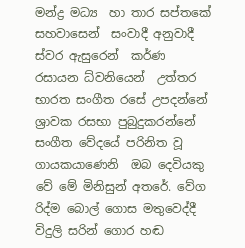මන්ද්‍ර මධ්‍ය  හා තාර සප්තකේ සහවාසෙන්  සංවාදී අනුවාදී ස්වර ඇසුරෙන්  කර්ණ රසායන ධ්වනියෙන්  උත්තර භාරත සංගීත රසේ උපදන්නේ  ශ්‍රාවක රසභා පුබුදුකරන්නේ  සංගීත වේදයේ පරිනිත වූ  ගායකයාණෙනි  ඔබ දෙවියකු වේ මේ මිනිසුන් අතරේ. වේග රිද්ම බොල් ගොස මතුවෙද්දී  විදුලි සරින් ගොර හඬ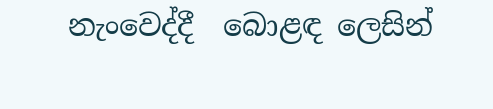නැංවෙද්දී  බොළඳ ලෙසින්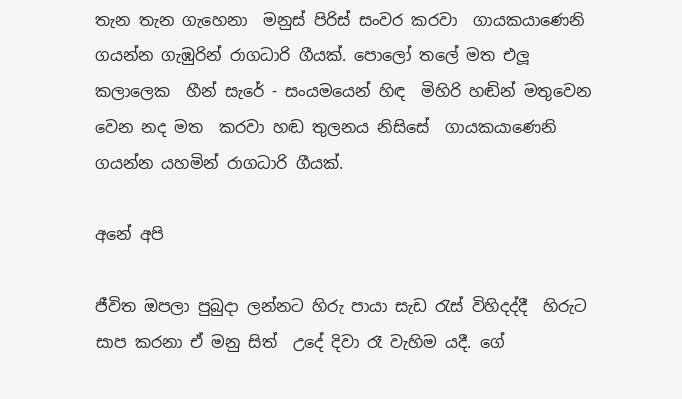තැන තැන ගැහෙනා  මනුස් පිරිස් සංවර කරවා  ගායකයාණෙනි  ගයන්න ගැඹුරින් රාගධාරි ගීයක්. පොලෝ තලේ මත එලූ කලාලෙක  හීන් සැරේ - සංයමයෙන් හිඳ  මිහිරි හඬින් මතුවෙන වෙන නද මත  කරවා හඬ තුලනය නිසිසේ  ගායකයාණෙනි  ගයන්න යහමින් රාගධාරි ගීයක්.

අනේ අපි

ජීවිත ඔපලා පුබුදා ලන්නට හිරු පායා සැඩ රැස් විහිදද්දී  හිරුට සාප කරනා ඒ මනු සිත්  උදේ දිවා රෑ වැහිම යදී. ගේ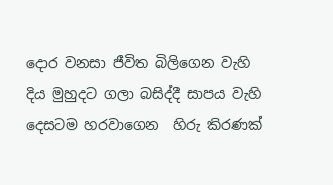දොර වනසා ජීවිත බිලිගෙන වැහි දිය මුහුදට ගලා බසිද්දී සාපය වැහි දෙසටම හරවාගෙන  හිරු කිරණක්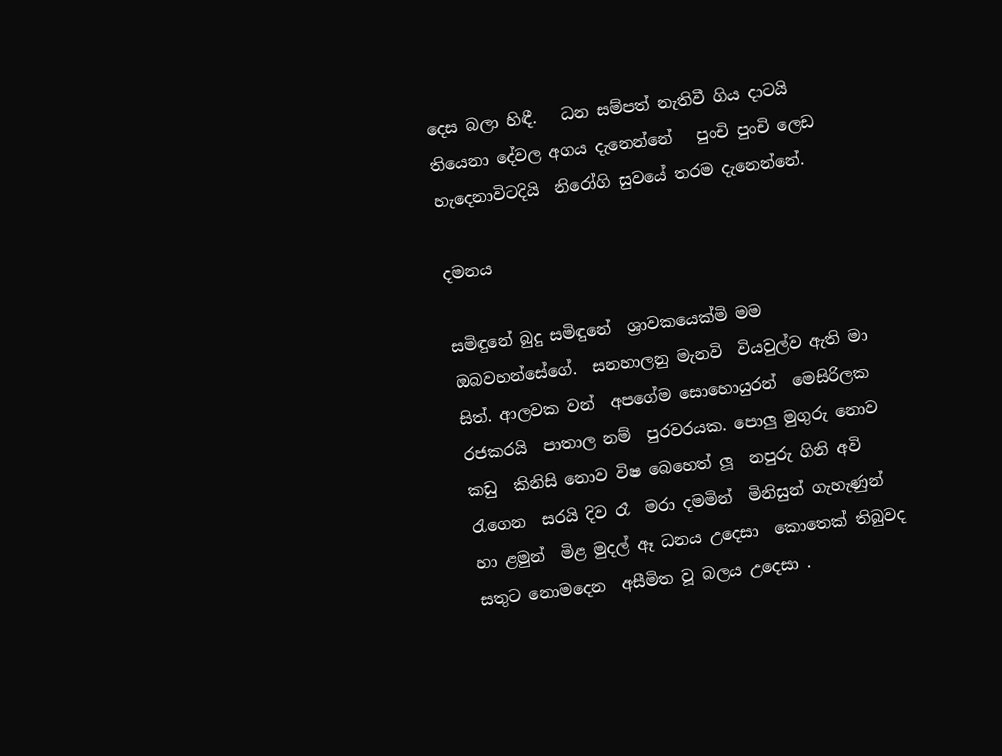දෙස බලා හිඳී.   ධන සම්පත් නැතිවී ගිය දාටයි    තියෙනා දේවල අගය දැනෙන්නේ   පුංචි පුංචි ලෙඩ හැදෙනාවිටදියි  නිරෝගි සුවයේ තරම දැනෙන්නේ.

දමනය

සමිඳුනේ බුදු සමිඳුනේ  ශ්‍රාවකයෙක්මි මම  ඔබවහන්සේගේ.  සනහාලනු මැනවි  වියවුල්ව ඇති මා සිත්. ආලවක වන්  අපගේම සොහොයුරන්  මෙසිරිලක රජකරයි  පාතාල නම්  පුරවරයක. පොලු මුගුරු නොව  කඩු  කිනිසි නොව විෂ බෙහෙත් ලූ  නපුරු ගිනි අවි රැගෙන  සරයි දිව රෑ  මරා දමමින්  මිනිසුන් ගැහැණුන් හා ළමුන්  මිළ මුදල් ඈ ධනය උදෙසා  කොතෙක් තිබුවද  සතුට නොමදෙන  අසීමිත වූ බලය උදෙසා .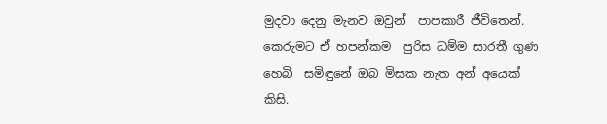මුදවා දෙනු මැනව ඔවුන්  පාපකාරී ජීවිතෙන්. කෙරුමට ඒ හපන්කම  පුරිස ධම්ම සාරතී ගුණ හෙබි  සමිඳුනේ ඔබ මිසක නැත අන් අයෙක් කිසි.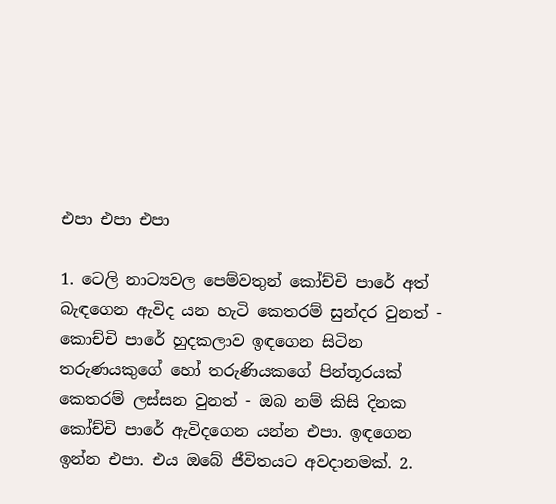එපා එපා එපා

1. ටෙලි නාට්‍යවල පෙම්වතුන් කෝච්චි පාරේ අත් බැඳගෙන ඇවිද යන හැටි කෙතරම් සුන්දර වුනත් - කොච්චි පාරේ හුදකලාව ඉඳගෙන සිටින තරුණයකුගේ හෝ තරුණියකගේ පින්තූරයක් කෙතරම් ලස්සන වුනත් - ඔබ නම් කිසි දිනක කෝච්චි පාරේ ඇවිදගෙන යන්න එපා. ඉඳගෙන ඉන්න එපා. එය ඔබේ ජීවිතයට අවදානමක්. 2.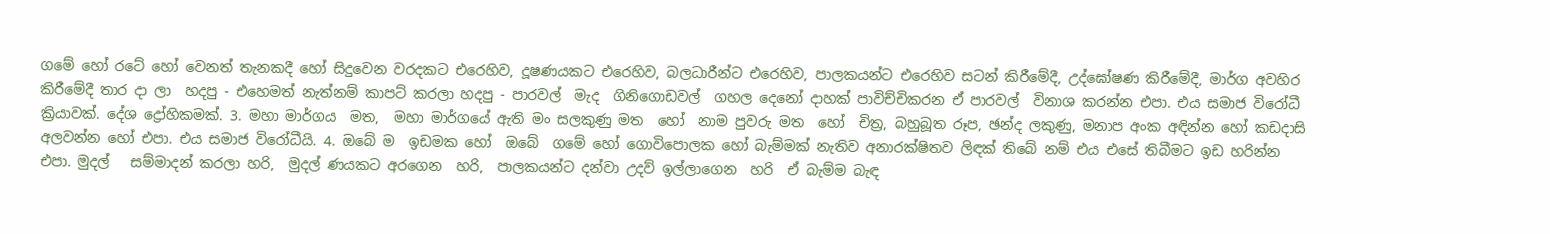ගමේ හෝ රටේ හෝ වෙනත් තැනකදී හෝ සිදුවෙන වරදකට එරෙහිව, දූෂණයකට එරෙහිව, බලධාරීන්ට එරෙහිව, පාලකයන්ට එරෙහිව සටන් කිරීමේදී, උද්ඝෝෂණ කිරීමේදී, මාර්ග අවහිර කිරීමේදී තාර දා ලා  හදපු - එහෙමත් නැත්නම් කාපට් කරලා හදපු - පාරවල්  මැද  ගිනිගොඩවල්  ගහල දෙනෝ දාහක් පාවිච්චිකරන ඒ පාරවල්  විනාශ කරන්න එපා. එය සමාජ විරෝධී ක්‍රියාවක්. දේශ ද්‍රෝහිකමක්. 3. මහා මාර්ගය  මත,  මහා මාර්ගයේ ඇති මං සලකුණු මත  හෝ  නාම පුවරු මත  හෝ  චිත්‍ර, බහුබූත රූප, ඡන්ද ලකුණු, මනාප අංක අඳින්න හෝ කඩදාසි අලවන්න හෝ එපා. එය සමාජ විරෝධීයි. 4. ඔබේ ම  ඉඩමක හෝ  ඔබේ  ගමේ හෝ ගොවිපොලක හෝ බැම්මක් නැතිව අනාරක්ෂිතව ලිඳක් තිබේ නම් එය එසේ තිබීමට ඉඩ හරින්න එපා. මුදල්   සම්මාදන් කරලා හරි,  මුදල් ණයකට අරගෙන  හරි,  පාලකයන්ට දන්වා උදව් ඉල්ලාගෙන  හරි  ඒ බැම්ම බැඳ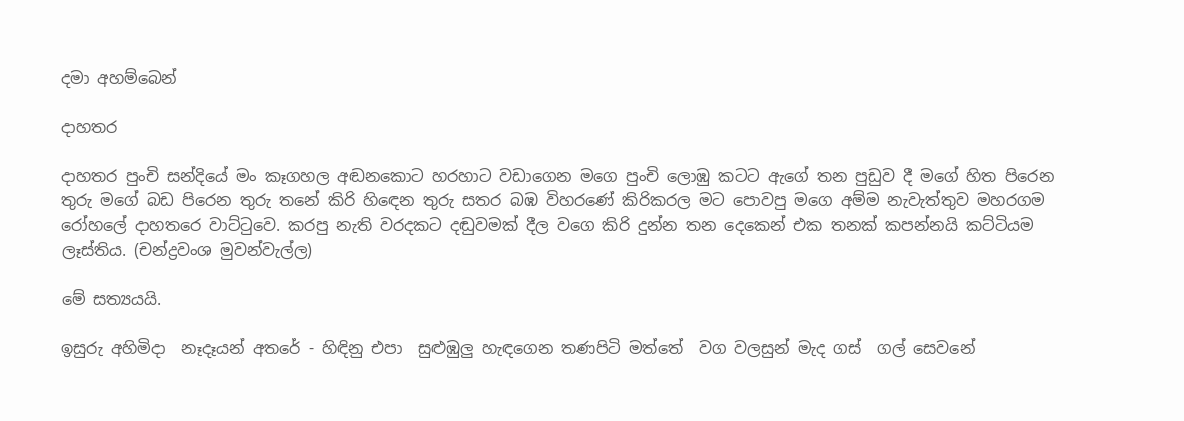දමා අහම්බෙන්

දාහතර

දාහතර පුංචි සන්දියේ මං කෑගහල අඬනකොට හරහාට වඩාගෙන මගෙ පුංචි ලොඹු කටට ඇගේ තන පුඩුව දී මගේ හිත පිරෙන තුරු මගේ බඩ පිරෙන තුරු තනේ කිරි හිඳෙන තුරු සතර බඹ විහරණේ කිරිකරල මට පොවපු මගෙ අම්ම නැවැත්තුව මහරගම රෝහලේ දාහතරෙ වාට්ටුවෙ. කරපු නැති වරදකට දඬුවමක් දීල වගෙ කිරි දුන්න තන දෙකෙන් එක තනක් කපන්නයි කට්ටියම ලෑස්තිය. (චන්ද්‍රවංශ මුවන්වැල්ල)

මේ සත්‍යයයි.

ඉසුරු අහිමිදා  නෑදෑයන් අතරේ - හිඳිනු එපා  සුළුඹුලු හැඳගෙන තණපිටි මත්තේ  වග වලසුන් මැද ගස්  ගල් සෙවනේ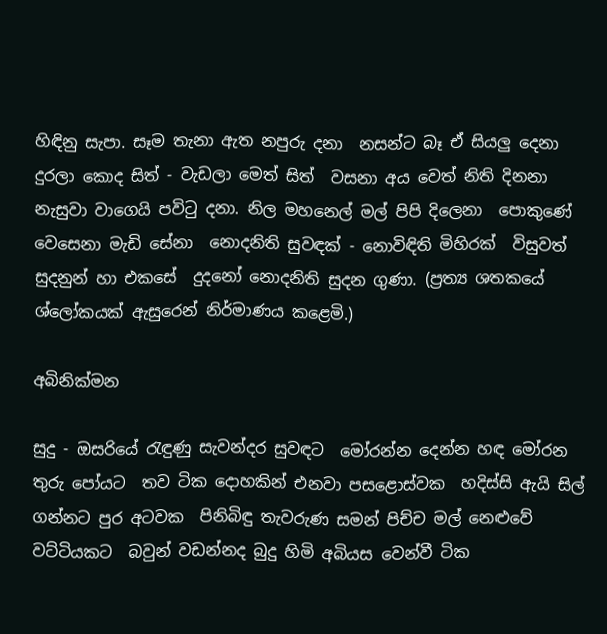හිඳිනු සැපා. සෑම තැනා ඇත නපුරු දනා  නසන්ට බෑ ඒ සියලු දෙනා  දුරලා කොද සිත් - වැඩලා මෙත් සිත්  වසනා අය වෙත් නිති දිනනා  නැසුවා වාගෙයි පවිටු දනා. නිල මහනෙල් මල් පිපි දිලෙනා  පොකුණේ වෙසෙනා මැඩි සේනා  නොදනිති සුවඳක් - නොවිඳිති මිහිරක්  විසුවත් සුදනුන් හා එකසේ  දුදනෝ නොදනිති සුදන ගුණා. (ප්‍රත්‍ය ශතකයේ ශ්ලෝකයක් ඇසුරෙන් නිර්මාණය කළෙමි.)

අබිනික්මන

සුදු - ඔසරියේ රැඳුණු සැවන්දර සුවඳට  මෝරන්න දෙන්න හඳ මෝරන තුරු පෝයට  තව ටික දොහකින් එනවා පසළොස්වක  හදිස්සි ඇයි සිල් ගන්නට පුර අටවක  පිනිබිඳු තැවරුණ සමන් පිච්ච මල් නෙළුවේ වට්ටියකට  බවුන් වඩන්නද බුදු හිමි අබියස වෙන්වී ටික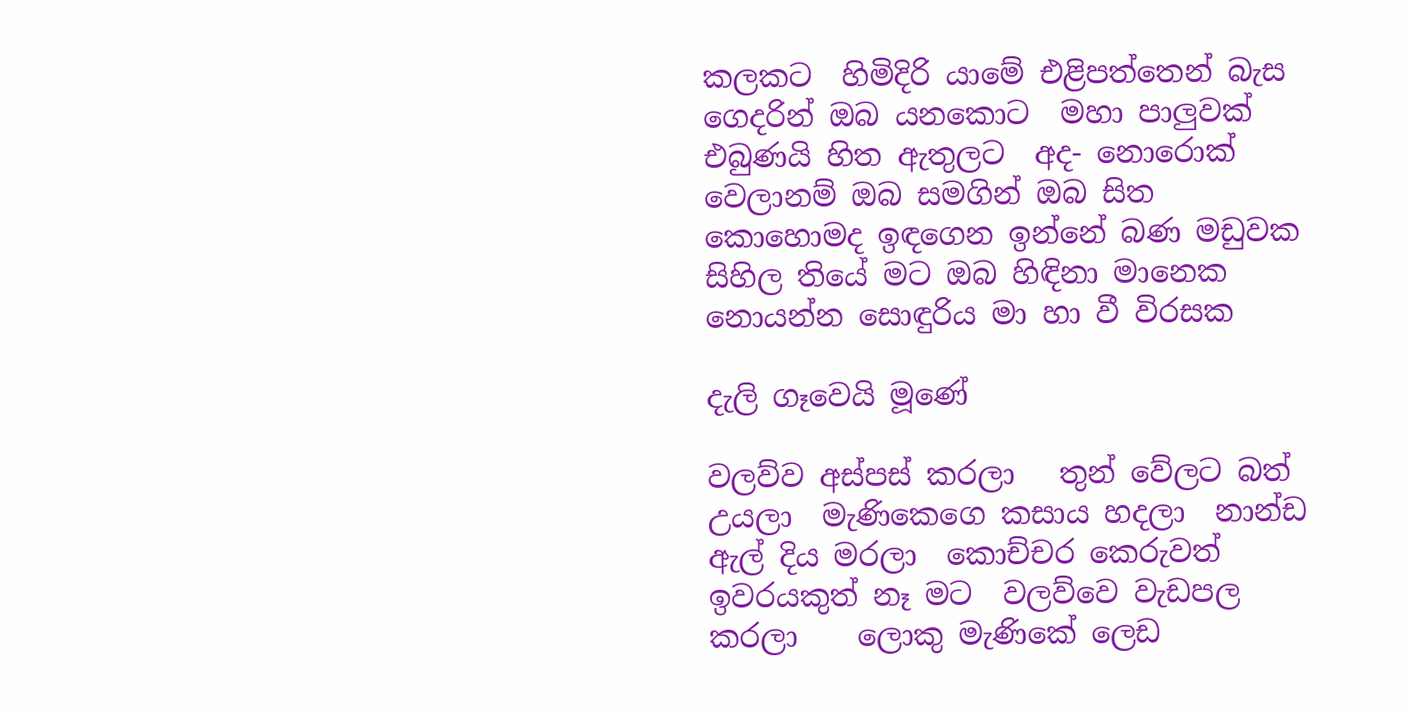කලකට  හිමිදිරි යාමේ එළිපත්තෙන් බැස ගෙදරින් ඔබ යනකොට  මහා පාලුවක් එබුණයි හිත ඇතුලට  අද- නොරොක් වෙලානම් ඔබ සමගින් ඔබ සිත  කොහොමද ඉඳගෙන ඉන්නේ බණ මඩුවක  සිහිල තියේ මට ඔබ හිඳිනා මානෙක  නොයන්න සොඳුරිය මා හා වී විරසක

දැලි ගෑවෙයි මූණේ

වලව්ව අස්පස් කරලා   තුන් වේලට බත් උයලා  මැණිකෙගෙ කසාය හදලා  නාන්ඩ ඇල් දිය මරලා  කොච්චර කෙරුවත් ඉවරයකුත් නෑ මට  වලව්වෙ වැඩපල කරලා    ලොකු මැණිකේ ලෙඩ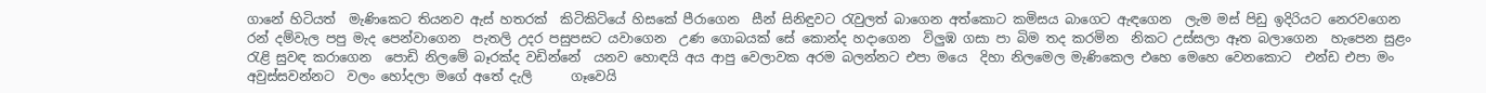ගානේ හිටියත්  මැණිකෙට තියනව ඇස් හතරක්  කිටිකිටියේ හිසකේ පීරාගෙන  සීන් සිනිඳුවට රැවුලත් බාගෙන අත්කොට කමිසය බාගෙට ඇඳගෙන  ලැම මස් පිඩු ඉදිරියට නෙරවගෙන  රන් දම්වැල පපු මැද පෙන්වාගෙන  පැතලි උදර පසුපසට යවාගෙන  උණ ගොබයක් සේ කොන්ද හදාගෙන  විලුඹ ගසා පා බිම තද කරමින  නිකට උස්සලා ඈත බලාගෙන  හැපෙන සුළං රැළි සුවඳ කරාගෙන  පොඩි නිලමේ බෑරක්ද වඩින්නේ  යනව හොඳයි අය ආපු වෙලාවක අරම බලන්නට එපා මයෙ  දිහා නිලමෙල මැණිකෙල එහෙ මෙහෙ වෙනකොට  එන්ඩ එපා මං අවුස්සවන්නට  වලං හෝදලා මගේ අතේ දැලි      ගෑවෙයි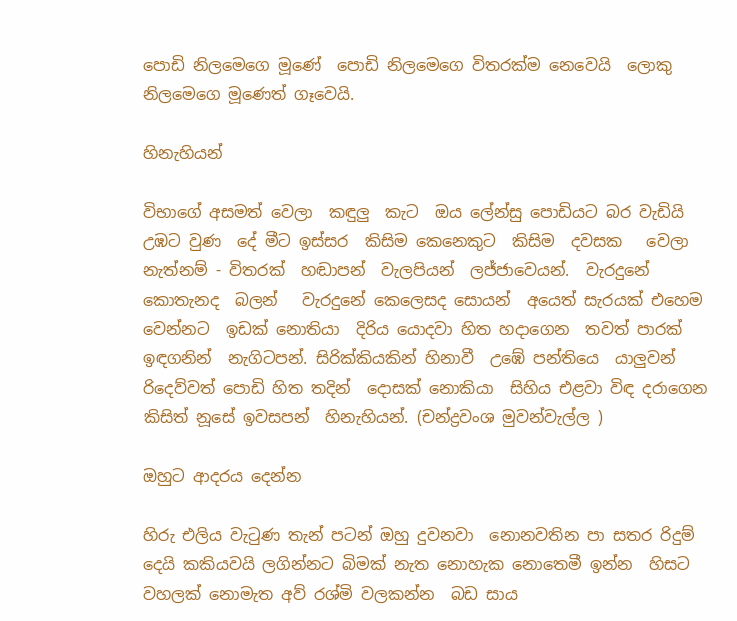පොඩි නිලමෙගෙ මූණේ  පොඩි නිලමෙගෙ විතරක්ම නෙවෙයි  ලොකු නිලමෙගෙ මූණෙත් ගෑවෙයි.

හිනැහියන්

විභාගේ අසමත් වෙලා  කඳුලු  කැට  ඔය ලේන්සු පොඩියට බර වැඩියි  උඹට වුණ  දේ මීට ඉස්සර  කිසිම කෙනෙකුට  කිසිම  දවසක   වෙලා නැත්නම් - විතරක්  හඬාපන්  වැලපියන්  ලජ්ජාවෙයන්.  වැරදුනේ කොතැනද  බලන්   වැරදුනේ කෙලෙසද සොයන්  අයෙත් සැරයක් එහෙම වෙන්නට  ඉඩක් නොතියා  දිරිය යොදවා හිත හදාගෙන  තවත් පාරක් ඉඳගනින්  නැගිටපන්. සිරික්කියකින් හිනාවී  උඹේ පන්තියෙ  යාලුවන් රිදෙව්වත් පොඩි හිත තදින්  දොසක් නොකියා  සිහිය එළවා විඳ දරාගෙන   කිසිත් නූසේ ඉවසපන්  හිනැහියන්. (චන්ද්‍රවංශ මුවන්වැල්ල )

ඔහුට ආදරය දෙන්න

හිරු එලිය වැටුණ තැන් පටන් ඔහු දුවනවා  නොනවතින පා සතර රිදුම් දෙයි කකියවයි ලගින්නට බිමක් නැත නොහැක නොතෙමී ඉන්න  හිසට වහලක් නොමැත අව් රශ්මි වලකන්න  බඩ සාය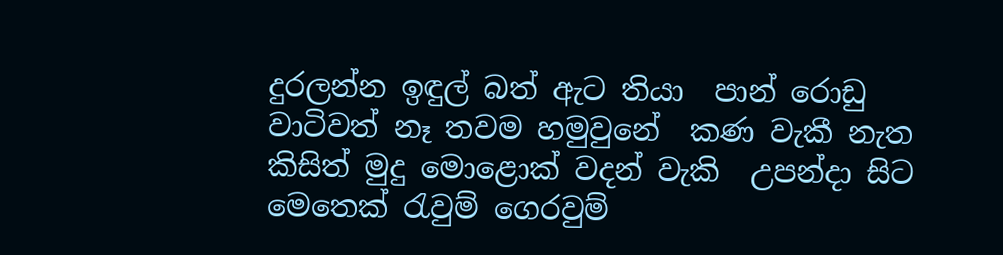දුරලන්න ඉඳුල් බත් ඇට තියා  පාන් රොඩු වාටිවත් නෑ තවම හමුවුනේ  කණ වැකී නැත කිසිත් මුදු මොළොක් වදන් වැකි  උපන්දා සිට මෙතෙක් රැවුම් ගෙරවුම්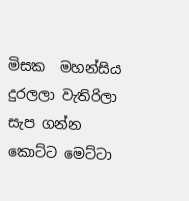මිසක  මහන්සිය දුරලලා වැතිරිලා සැප ගන්න  කොට්ට මෙට්ටා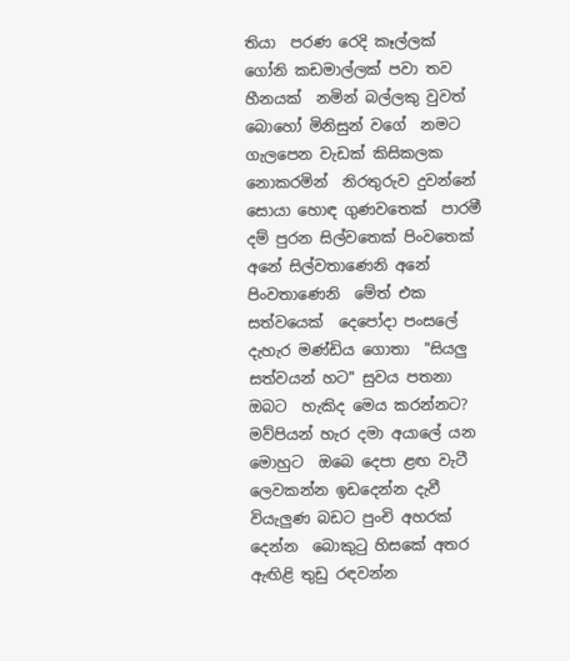තියා  පරණ රෙදි කෑල්ලක්  ගෝනි කඩමාල්ලක් පවා තව හීනයක්  නමින් බල්ලකු වුවත් බොහෝ මිනිසුන් වගේ  නමට ගැලපෙන වැඩක් කිසිකලක නොකරමින්  නිරතුරුව දුවන්නේ සොයා හොඳ ගුණවතෙක්  පාරමී දම් පුරන සිල්වතෙක් පිංවතෙක්  අනේ සිල්වතාණෙනි අනේ පිංවතාණෙනි  මේත් එක සත්වයෙක්  දෙපෝදා පංසලේ දැහැර මණ්ඩිය ගොතා  "සියලු සත්වයන් හට" සුවය පතනා ඔබට  හැකිද මෙය කරන්නට? මව්පියන් හැර දමා අයාලේ යන මොහුට  ඔබෙ දෙපා ළඟ වැටී ලෙවකන්න ඉඩදෙන්න දැවී වියැලුණ බඩට පුංචි අහරක් දෙන්න  බොකුටු හිසකේ අතර ඇඟිළි තුඩු රඳවන්න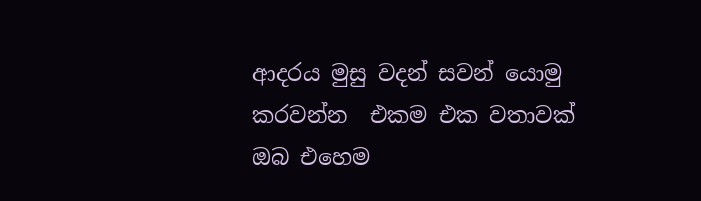ආදරය මුසු වදන් සවන් යොමු කරවන්න  එකම එක වතාවක් ඔබ එහෙම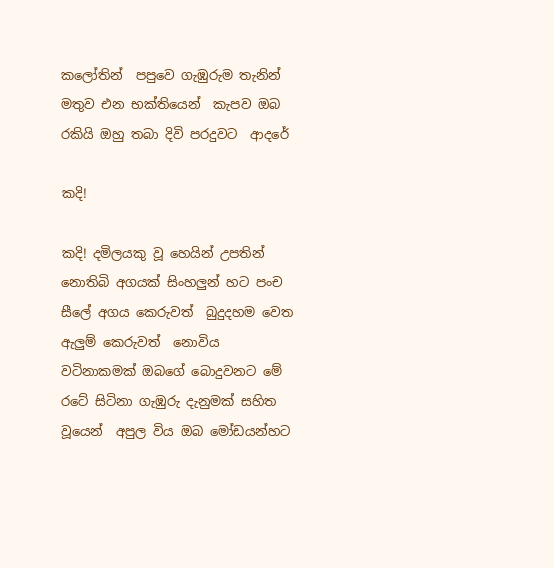කලෝතින්  පපුවෙ ගැඹුරුම තැනින් මතුව එන භක්තියෙන්  කැපව ඔබ රකියි ඔහු තබා දිවි පරදුවට  ආදරේ

කදි!

කදි! දමිලයකු වූ හෙයින් උපතින්  නොතිබි අගයක් සිංහලුන් හට පංච සීලේ අගය කෙරුවත්  බුදුදහම වෙත ඇලුම් කෙරුවත්  නොවිය  වටිනාකමක් ඔබගේ බොදුවනට මේ රටේ සිටිනා ගැඹුරු දැනුමක් සහිත වූයෙන්  අපුල විය ඔබ මෝඩයන්හට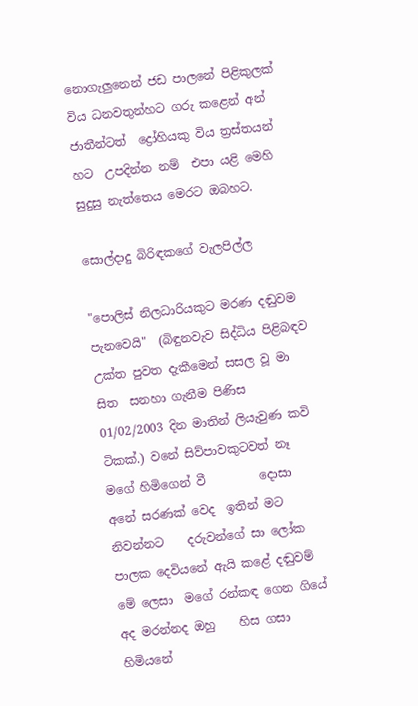නොගැලුනෙන් ජඩ පාලනේ පිළිකුලක් විය ධනවතුන්හට ගරු කළෙන් අන් ජාතීන්ටත්  ද්‍රෝහියකු විය ත්‍රස්තයන් හට  උපදින්න නම්  එපා යළි මෙහි  සුදුසු නැත්තෙය මෙරට ඔබහට.

සොල්දාදු බිරිඳකගේ වැලපිල්ල

"පොලිස් නිලධාරියකුට මරණ දඬුවම පැනවෙයි"  (බිඳුනවැව සිද්ධිය පිළිබඳව උක්ත පුවත දැකීමෙන් සසල වූ මා සිත  සනහා ගැනීම පිණිස 01/02/2003 දින මාතින් ලියැවුණ කවි ටිකක්.) වනේ සිව්පාවකුටවත් නෑ මගේ හිමිගෙන් වී         දොසා  අනේ සරණක් වෙද  ඉතින් මට නිවන්නට    දරුවන්ගේ සා ලෝක පාලක දෙවියනේ ඇයි කළේ දඬුවම්    මේ ලෙසා  මගේ රන්කඳ ගෙන ගියේ අද මරන්නද ඔහු    හිස ගසා  හිමියනේ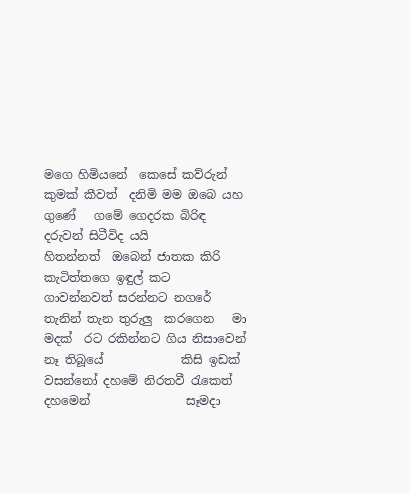මගෙ හිමියනේ  කෙසේ කව්රුන් කුමක් කීවත්  දනිමි මම ඔබෙ යහ ගුණේ   ගමේ ගෙදරක බිරිඳ දරුවන් සිටීවිද යයි           හිතන්නත්  ඔබෙන් ජාතක කිරි කැටිත්තගෙ ඉඳුල් කට     ගාවන්නවත් සරන්නට නගරේ තැනින් තැන තුරුලු  කරගෙන   මා මදක්  රට රකින්නට ගිය නිසාවෙන් නෑ තිබූයේ             කිසි ඉඩක්   වසන්නෝ දහමේ නිරතවී රැකෙත්  දහමෙන්                සෑමදා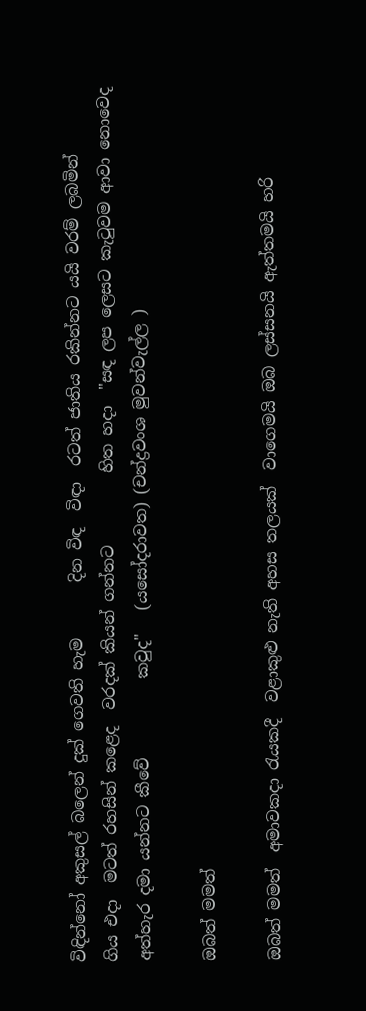විඳින්නෝ අකුසල් බලෙන් දුක් ගෙවති හැම       දින විඳ  විඳා  රටත් ජාතිය රකින්නට යයි වරම් ලබමින්                ගිය එදා  මටත් රහසින් කළෙද  වරදක් කියන් ගන්නට         හිත හදා  "සඳ ලප ලෙසට කැටුවම ආවා නොවෙද අත්හැර දමා යන්නට කීවේ          කවුද"   (යසෝදරාවත) (චන්ද්‍රවංශ මුවන්වැල්ල )

ඔබත් මමත්

ඔබත් මමත්  අමාවකදා රැයකදී  වළාකුළු නැති අහස තලයක්  වාගෙමයි ඔබ ලස්සනයි ඇත්තමයි හරි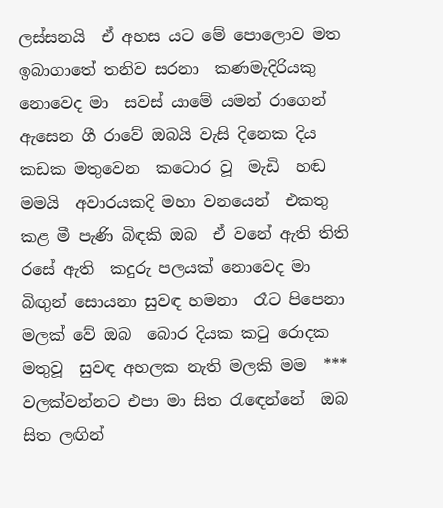ලස්සනයි  ඒ අහස යට මේ පොලොව මත  ඉබාගාතේ තනිව සරනා  කණමැදිරියකු නොවෙද මා  සවස් යාමේ යමන් රාගෙන්  ඇසෙන ගී රාවේ ඔබයි වැසි දිනෙක දිය කඩක මතුවෙන  කටොර වූ  මැඩි  හඬ මමයි  අවාරයකදි මහා වනයෙන්  එකතු කළ මී පැණි බිඳකි ඔබ  ඒ වනේ ඇති තිති රසේ ඇති  කදුරු පලයක් නොවෙද මා   බිඟුන් සොයනා සුවඳ හමනා  රෑට පිපෙනා මලක් වේ ඔබ  බොර දියක කටු රොදක මතුවූ  සුවඳ අහලක නැති මලකි මම  *** වලක්වන්නට එපා මා සිත රැඳෙන්නේ  ඔබ සිත ලඟින්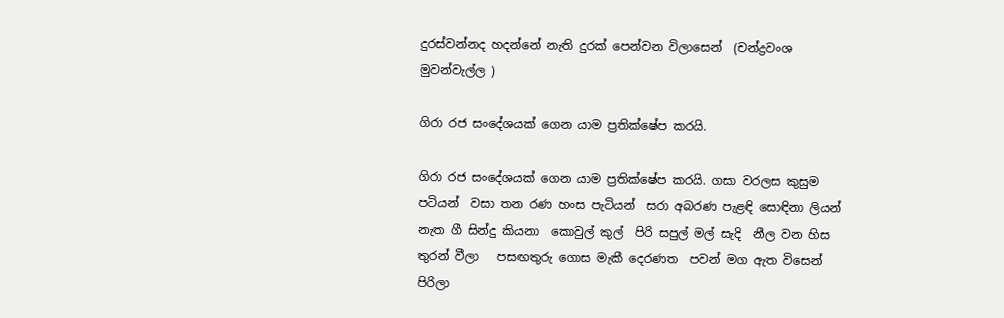දුරස්වන්නද හදන්නේ නැති දුරක් පෙන්වන විලාසෙන්  (චන්ද්‍රවංශ මුවන්වැල්ල )

ගිරා රජ සංදේශයක් ගෙන යාම ප්‍රතික්ෂේප කරයි.

ගිරා රජ සංදේශයක් ගෙන යාම ප්‍රතික්ෂේප කරයි. ගසා වරලස කුසුම පටියන්  වසා තන රණ හංස පැටියන්  සරා අබරණ පැළඳි සොඳිනා ලියන් නැත ගී සින්දු කියනා  කොවුල් කුල්  පිරි සපුල් මල් සැදි  නීල වන හිස තුරන් වීලා   පසඟතුරු ගොස මැකී දෙරණත  පවන් මග ඇත විසෙන් පිරිලා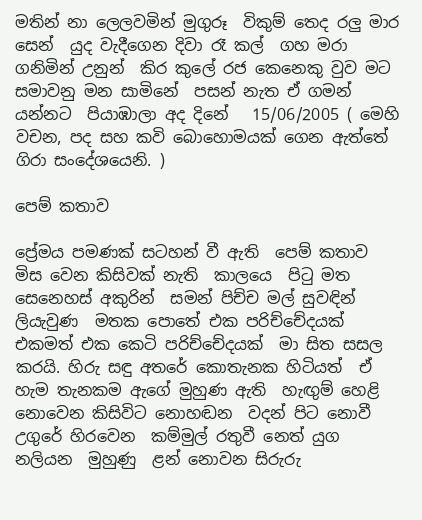මතින් නා ලෙලවමින් මුගුරූ  විකුම් තෙද රලු මාර සෙන්  යුද වැදීගෙන දිවා රෑ කල්  ගහ මරා ගනිමින් උනුන්  කිර කුලේ රජ කෙනෙකු වුව මට  සමාවනු මන සාමිනේ  පසන් නැත ඒ ගමන් යන්නට  පියාඹාලා අද දිනේ   15/06/2005 ( මෙහි වචන, පද සහ කවි බොහොමයක් ගෙන ඇත්තේ ගිරා සංදේශයෙනි. )

පෙම් කතාව

ප්‍රේමය පමණක් සටහන් වී ඇති  පෙම් කතාව මිස වෙන කිසිවක් නැති  කාලයෙ  පිටු මත සෙනෙහස් අකුරින්  සමන් පිච්ච මල් සුවඳින් ලියැවුණ  මතක පොතේ එක පරිච්චේදයක්  එකමත් එක කෙටි පරිච්චේදයක්  මා සිත සසල කරයි. හිරු සඳු අතරේ කොතැනක හිටියත්  ඒ හැම තැනකම ඇගේ මුහුණ ඇති  හැඟුම් හෙළි නොවෙන කිසිවිට නොහඬන  වදන් පිට නොවී උගුරේ හිරවෙන  කම්මුල් රතුවී නෙත් යුග නලියන  මුහුණු  ළන් නොවන සිරුරු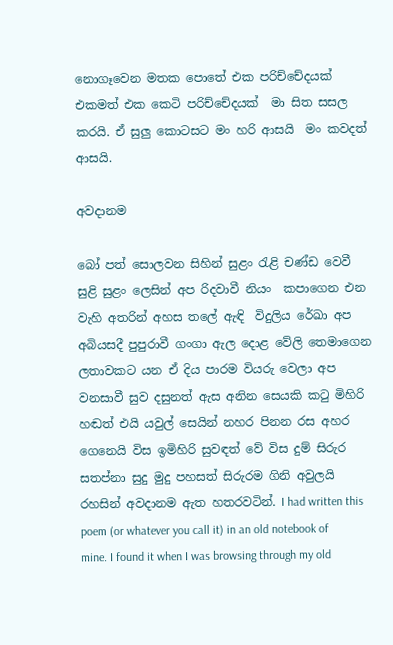නොගෑවෙන මතක පොතේ එක පරිච්චේදයක්  එකමත් එක කෙටි පරිච්චේදයක්  මා සිත සසල කරයි. ඒ සුලු කොටසට මං හරි ආසයි  මං කවදත් ආසයි.

අවදානම

බෝ පත් සොලවන සිහින් සුළං රැළි චණ්ඩ වෙවී  සුළි සුළං ලෙසින් අප රිදවාවී නියං  කපාගෙන එන වැහි අතරින් අහස තලේ ඇඳි  විදුලිය රේඛා අප අබියසදී පුපුරාවී ගංගා ඇල දොළ වේලි තෙමාගෙන ලතාවකට යන ඒ දිය පාරම වියරු වෙලා අප වනසාවී සුව දසුනත් ඇස අනින සෙයකි කටු මිහිරි හඬත් එයි යවුල් සෙයින් නහර පිනන රස අහර ගෙනෙයි විස ඉමිහිරි සුවඳත් වේ විස දුම් සිරුර සතප්නා සුදු මුදු පහසත් සිරුරම ගිනි අවුලයි රහසින් අවදානම ඇත හතරවටින්. I had written this poem (or whatever you call it) in an old notebook of mine. I found it when I was browsing through my old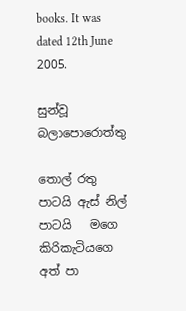books. It was dated 12th June 2005.

සුන්වූ බලාපොරොත්තු

තොල් රතු පාටයි ඇස් නිල් පාටයි   මගෙ   කිරිකැටියගෙ අත් පා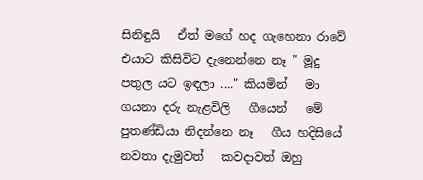සිනිඳුයි   ඒත් මගේ හද ගැහෙනා රාවේ   එයාට කිසිවිට දැනෙන්නෙ නෑ " මූදු   පතුල යට ඉඳලා ...." කියමින්   මා ගයනා දරු නැළවිලි   ගීයෙන්   මේ පුතණ්ඩියා නිදන්නෙ නෑ   ගීය හදිසියේ නවතා දැමුවත්   කවදාවත් ඔහු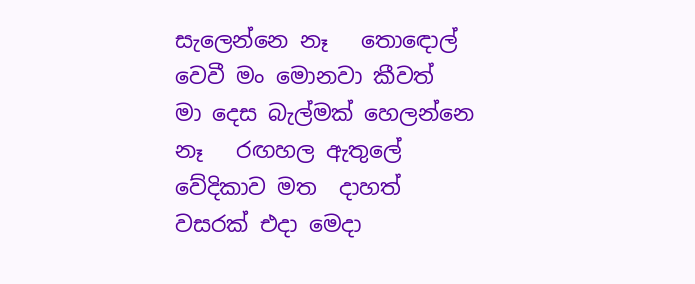සැලෙන්නෙ නෑ   තොඳොල් වෙවී මං මොනවා කීවත්   මා දෙස බැල්මක් හෙලන්නෙ නෑ   රඟහල ඇතුලේ   වේදිකාව මත  දාහත් වසරක් එදා මෙදා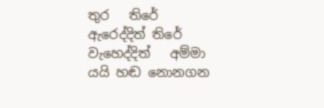තුර   තිරේ ඇරෙද්දිත් තිරේ වැහෙද්දිත්   අම්මා යයි හඬ නොනගන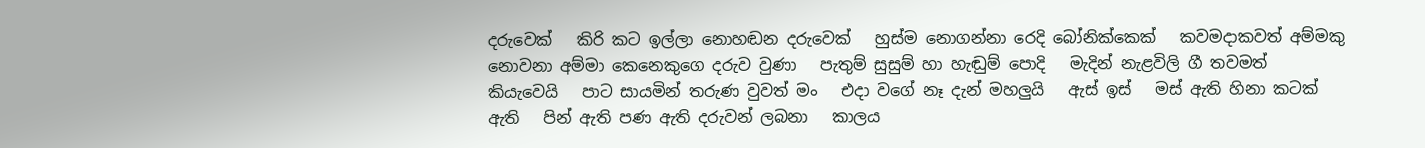දරුවෙක්   කිරි කට ඉල්ලා නොහඬන දරුවෙක්   හුස්ම නොගන්නා රෙදි බෝනික්කෙක්   කවමදාකවත් අම්මකු නොවනා අම්මා කෙනෙකුගෙ දරුව වුණා   පැතුම් සුසුම් හා හැඬුම් පොදි   මැදින් නැළවිලි ගී තවමත් කියැවෙයි   පාට සායමින් තරුණ වුවත් මං   එදා වගේ නෑ දැන් මහලුයි   ඇස් ඉස්   මස් ඇති හිනා කටක් ඇති   පින් ඇති පණ ඇති දරුවන් ලබනා   කාලය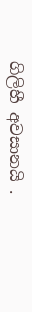ගිලිහී අවසානයි .